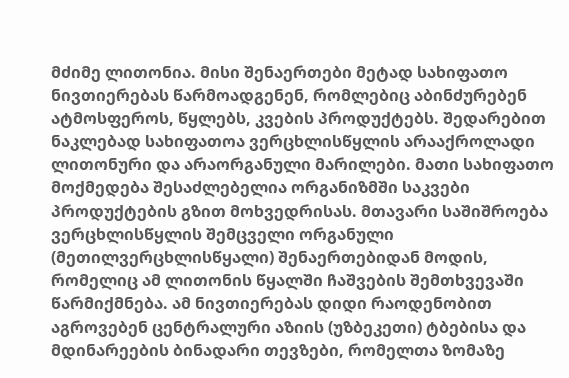მძიმე ლითონია. მისი შენაერთები მეტად სახიფათო ნივთიერებას წარმოადგენენ, რომლებიც აბინძურებენ ატმოსფეროს, წყლებს, კვების პროდუქტებს. შედარებით ნაკლებად სახიფათოა ვერცხლისწყლის არააქროლადი ლითონური და არაორგანული მარილები. მათი სახიფათო მოქმედება შესაძლებელია ორგანიზმში საკვები პროდუქტების გზით მოხვედრისას. მთავარი საშიშროება ვერცხლისწყლის შემცველი ორგანული (მეთილვერცხლისწყალი) შენაერთებიდან მოდის, რომელიც ამ ლითონის წყალში ჩაშვების შემთხვევაში წარმიქმნება. ამ ნივთიერებას დიდი რაოდენობით აგროვებენ ცენტრალური აზიის (უზბეკეთი) ტბებისა და მდინარეების ბინადარი თევზები, რომელთა ზომაზე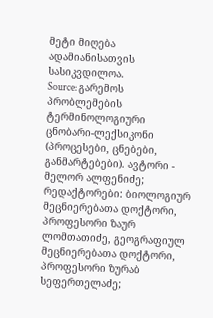მეტი მიღება ადამიანისათვის სასიკვდილოა.
Source: გარემოს პრობლემების ტერმინოლოგიური ცნობარი-ლექსიკონი (პროცესები, ცნებები, განმარტებები). ავტორი - მელორ ალფენიძე; რედაქტორები: ბიოლოგიურ მეცნიერებათა დოქტორი, პროფესორი ზაურ ლომთათიძე, გეოგრაფიულ მეცნიერებათა დოქტორი, პროფესორი ზურაბ სეფერთელაძე;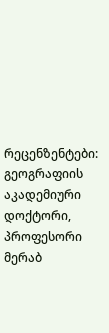რეცენზენტები: გეოგრაფიის აკადემიური დოქტორი, პროფესორი მერაბ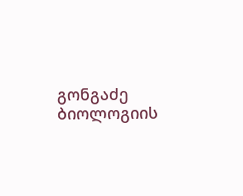გონგაძე ბიოლოგიის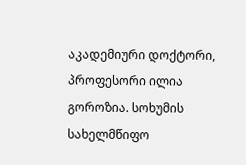აკადემიური დოქტორი, პროფესორი ილია გოროზია. სოხუმის სახელმწიფო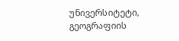უნივერსიტეტი, გეოგრაფიის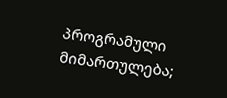პროგრამული მიმართულება;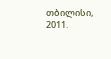თბილისი, 2011.